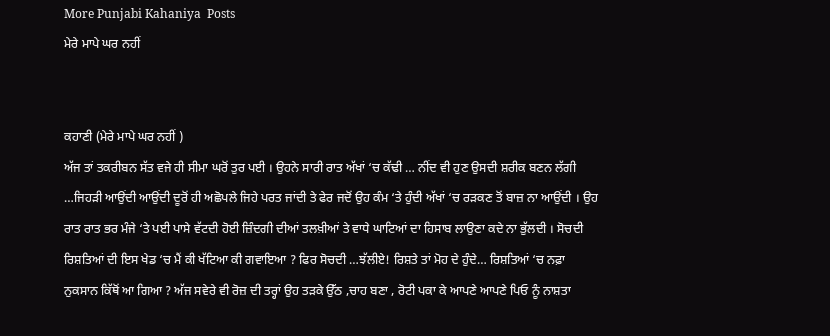More Punjabi Kahaniya  Posts
ਮੇਰੇ ਮਾਪੇ ਘਰ ਨਹੀਂ


ਕਹਾਣੀ (ਮੇਰੇ ਮਾਪੇ ਘਰ ਨਹੀਂ )
ਅੱਜ ਤਾਂ ਤਕਰੀਬਨ ਸੱਤ ਵਜੇ ਹੀ ਸੀਮਾ ਘਰੋਂ ਤੁਰ ਪਈ । ਉਹਨੇ ਸਾਰੀ ਰਾਤ ਅੱਖਾਂ ‘ਚ ਕੱਢੀ … ਨੀਂਦ ਵੀ ਹੁਣ ਉਸਦੀ ਸ਼ਰੀਕ ਬਣਨ ਲੱਗੀ …ਜਿਹੜੀ ਆਉਂਦੀ ਆਉਂਦੀ ਦੂਰੋਂ ਹੀ ਅਛੋਪਲੇ ਜਿਹੇ ਪਰਤ ਜਾਂਦੀ ਤੇ ਫੇਰ ਜਦੋਂ ਉਹ ਕੰਮ ‘ਤੇ ਹੁੰਦੀ ਅੱਖਾਂ ‘ਚ ਰੜਕਣ ਤੋਂ ਬਾਜ਼ ਨਾ ਆਉਂਦੀ । ਉਹ ਰਾਤ ਰਾਤ ਭਰ ਮੰਜੇ ‘ਤੇ ਪਈ ਪਾਸੇ ਵੱਟਦੀ ਹੋਈ ਜ਼ਿੰਦਗੀ ਦੀਆਂ ਤਲਖ਼ੀਆਂ ਤੇ ਵਾਧੇ ਘਾਟਿਆਂ ਦਾ ਹਿਸਾਬ ਲਾਉਣਾ ਕਦੇ ਨਾ ਭੁੱਲਦੀ । ਸੋਚਦੀ ਰਿਸ਼ਤਿਆਂ ਦੀ ਇਸ ਖੇਡ ‘ਚ ਮੈਂ ਕੀ ਖੱਟਿਆ ਕੀ ਗਵਾਇਆ ? ਫਿਰ ਸੋਚਦੀ …ਝੱਲੀਏ! ਰਿਸ਼ਤੇ ਤਾਂ ਮੋਹ ਦੇ ਹੁੰਦੇ… ਰਿਸ਼ਤਿਆਂ ‘ਚ ਨਫ਼ਾ ਨੁਕਸਾਨ ਕਿੱਥੋਂ ਆ ਗਿਆ ? ਅੱਜ ਸਵੇਰੇ ਵੀ ਰੋਜ਼ ਦੀ ਤਰ੍ਹਾਂ ਉਹ ਤੜਕੇ ਉੱਠ ,ਚਾਹ ਬਣਾ , ਰੋਟੀ ਪਕਾ ਕੇ ਆਪਣੇ ਆਪਣੇ ਪਿਓ ਨੂੰ ਨਾਸ਼ਤਾ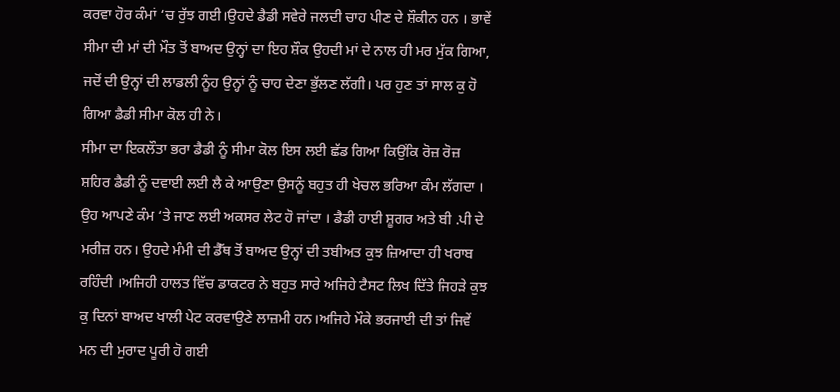ਕਰਵਾ ਹੋਰ ਕੰਮਾਂ ‘ਚ ਰੁੱਝ ਗਈ।ਉਹਦੇ ਡੈਡੀ ਸਵੇਰੇ ਜਲਦੀ ਚਾਹ ਪੀਣ ਦੇ ਸ਼ੌਕੀਨ ਹਨ । ਭਾਵੇਂ ਸੀਮਾ ਦੀ ਮਾਂ ਦੀ ਮੌਤ ਤੋਂ ਬਾਅਦ ਉਨ੍ਹਾਂ ਦਾ ਇਹ ਸ਼ੌਕ ਉਹਦੀ ਮਾਂ ਦੇ ਨਾਲ ਹੀ ਮਰ ਮੁੱਕ ਗਿਆ, ਜਦੋਂ ਦੀ ਉਨ੍ਹਾਂ ਦੀ ਲਾਡਲੀ ਨੂੰਹ ਉਨ੍ਹਾਂ ਨੂੰ ਚਾਹ ਦੇਣਾ ਭੁੱਲਣ ਲੱਗੀ। ਪਰ ਹੁਣ ਤਾਂ ਸਾਲ ਕੁ ਹੋ ਗਿਆ ਡੈਡੀ ਸੀਮਾ ਕੋਲ ਹੀ ਨੇ।
ਸੀਮਾ ਦਾ ਇਕਲੌਤਾ ਭਰਾ ਡੈਡੀ ਨੂੰ ਸੀਮਾ ਕੋਲ ਇਸ ਲਈ ਛੱਡ ਗਿਆ ਕਿਉਂਕਿ ਰੋਜ਼ ਰੋਜ਼ ਸ਼ਹਿਰ ਡੈਡੀ ਨੂੰ ਦਵਾਈ ਲਈ ਲੈ ਕੇ ਆਉਣਾ ਉਸਨੂੰ ਬਹੁਤ ਹੀ ਖੇਚਲ ਭਰਿਆ ਕੰਮ ਲੱਗਦਾ । ਉਹ ਆਪਣੇ ਕੰਮ ‘ਤੇ ਜਾਣ ਲਈ ਅਕਸਰ ਲੇਟ ਹੋ ਜਾਂਦਾ । ਡੈਡੀ ਹਾਈ ਸ਼ੂਗਰ ਅਤੇ ਬੀ .ਪੀ ਦੇ ਮਰੀਜ਼ ਹਨ। ਉਹਦੇ ਮੰਮੀ ਦੀ ਡੈੱਥ ਤੋਂ ਬਾਅਦ ਉਨ੍ਹਾਂ ਦੀ ਤਬੀਅਤ ਕੁਝ ਜ਼ਿਆਦਾ ਹੀ ਖਰਾਬ ਰਹਿੰਦੀ ।ਅਜਿਹੀ ਹਾਲਤ ਵਿੱਚ ਡਾਕਟਰ ਨੇ ਬਹੁਤ ਸਾਰੇ ਅਜਿਹੇ ਟੈਸਟ ਲਿਖ ਦਿੱਤੇ ਜਿਹੜੇ ਕੁਝ ਕੁ ਦਿਨਾਂ ਬਾਅਦ ਖਾਲੀ ਪੇਟ ਕਰਵਾਉਣੇ ਲਾਜ਼ਮੀ ਹਨ।ਅਜਿਹੇ ਮੌਕੇ ਭਰਜਾਈ ਦੀ ਤਾਂ ਜਿਵੇਂ ਮਨ ਦੀ ਮੁਰਾਦ ਪੂਰੀ ਹੋ ਗਈ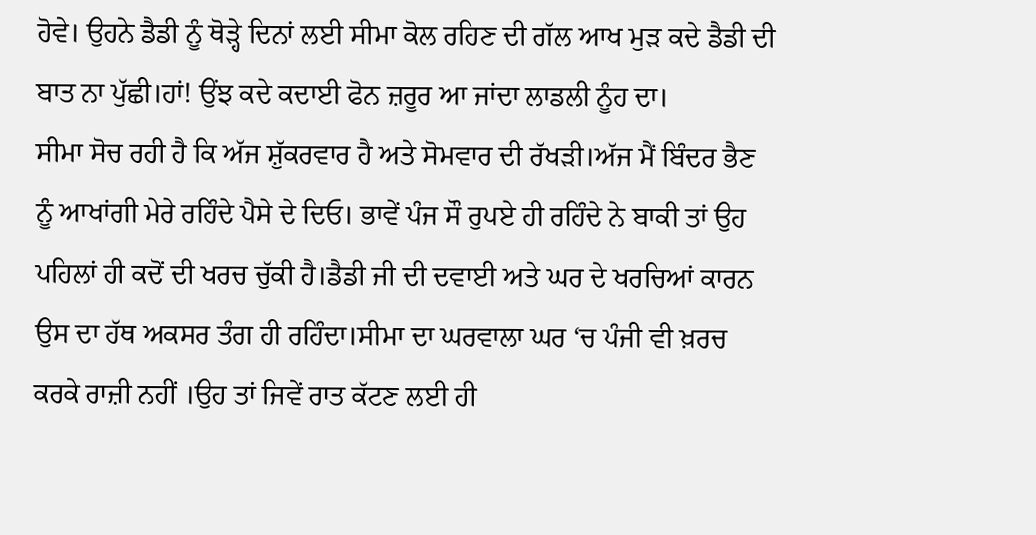ਹੋਵੇ। ਉਹਨੇ ਡੈਡੀ ਨੂੰ ਥੋੜ੍ਹੇ ਦਿਨਾਂ ਲਈ ਸੀਮਾ ਕੋਲ ਰਹਿਣ ਦੀ ਗੱਲ ਆਖ ਮੁੜ ਕਦੇ ਡੈਡੀ ਦੀ ਬਾਤ ਨਾ ਪੁੱਛੀ।ਹਾਂ! ਉਂਝ ਕਦੇ ਕਦਾਈ ਫੋਨ ਜ਼ਰੂਰ ਆ ਜਾਂਦਾ ਲਾਡਲੀ ਨੂੰਹ ਦਾ।
ਸੀਮਾ ਸੋਚ ਰਹੀ ਹੈ ਕਿ ਅੱਜ ਸ਼ੁੱਕਰਵਾਰ ਹੈ ਅਤੇ ਸੋਮਵਾਰ ਦੀ ਰੱਖੜੀ।ਅੱਜ ਮੈਂ ਬਿੰਦਰ ਭੈਣ ਨੂੰ ਆਖਾਂਗੀ ਮੇਰੇ ਰਹਿੰਦੇ ਪੈਸੇ ਦੇ ਦਿਓ। ਭਾਵੇਂ ਪੰਜ ਸੌ ਰੁਪਏ ਹੀ ਰਹਿੰਦੇ ਨੇ ਬਾਕੀ ਤਾਂ ਉਹ ਪਹਿਲਾਂ ਹੀ ਕਦੋਂ ਦੀ ਖਰਚ ਚੁੱਕੀ ਹੈ।ਡੈਡੀ ਜੀ ਦੀ ਦਵਾਈ ਅਤੇ ਘਰ ਦੇ ਖਰਚਿਆਂ ਕਾਰਨ ਉਸ ਦਾ ਹੱਥ ਅਕਸਰ ਤੰਗ ਹੀ ਰਹਿੰਦਾ।ਸੀਮਾ ਦਾ ਘਰਵਾਲਾ ਘਰ ‘ਚ ਪੰਜੀ ਵੀ ਖ਼ਰਚ ਕਰਕੇ ਰਾਜ਼ੀ ਨਹੀਂ ।ਉਹ ਤਾਂ ਜਿਵੇਂ ਰਾਤ ਕੱਟਣ ਲਈ ਹੀ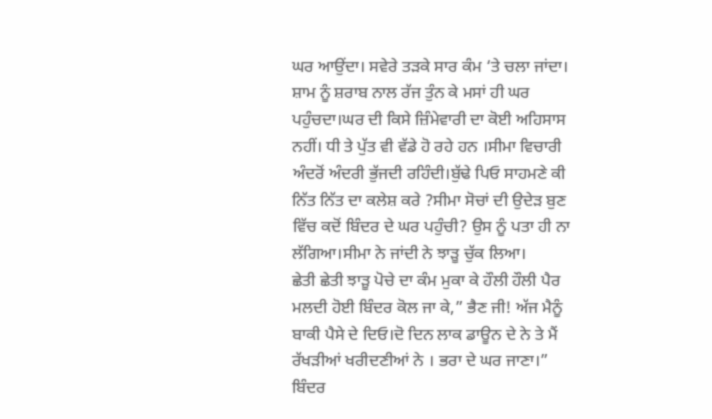ਘਰ ਆਉਂਦਾ। ਸਵੇਰੇ ਤੜਕੇ ਸਾਰ ਕੰਮ ‘ਤੇ ਚਲਾ ਜਾਂਦਾ। ਸ਼ਾਮ ਨੂੰ ਸ਼ਰਾਬ ਨਾਲ ਰੱਜ ਤੁੰਨ ਕੇ ਮਸਾਂ ਹੀ ਘਰ ਪਹੁੰਚਦਾ।ਘਰ ਦੀ ਕਿਸੇ ਜ਼ਿੰਮੇਵਾਰੀ ਦਾ ਕੋਈ ਅਹਿਸਾਸ ਨਹੀਂ। ਧੀ ਤੇ ਪੁੱਤ ਵੀ ਵੱਡੇ ਹੋ ਰਹੇ ਹਨ ।ਸੀਮਾ ਵਿਚਾਰੀ ਅੰਦਰੋਂ ਅੰਦਰੀ ਭੁੱਜਦੀ ਰਹਿੰਦੀ।ਬੁੱਢੇ ਪਿਓ ਸਾਹਮਣੇ ਕੀ ਨਿੱਤ ਨਿੱਤ ਦਾ ਕਲੇਸ਼ ਕਰੇ ?ਸੀਮਾ ਸੋਚਾਂ ਦੀ ਉਦੇੜ ਬੁਣ ਵਿੱਚ ਕਦੋਂ ਬਿੰਦਰ ਦੇ ਘਰ ਪਹੁੰਚੀ? ਉਸ ਨੂੰ ਪਤਾ ਹੀ ਨਾ ਲੱਗਿਆ।ਸੀਮਾ ਨੇ ਜਾਂਦੀ ਨੇ ਝਾੜੂ ਚੁੱਕ ਲਿਆ।
ਛੇਤੀ ਛੇਤੀ ਝਾੜੂ ਪੋਚੇ ਦਾ ਕੰਮ ਮੁਕਾ ਕੇ ਹੌਲੀ ਹੌਲੀ ਪੈਰ ਮਲਦੀ ਹੋਈ ਬਿੰਦਰ ਕੋਲ ਜਾ ਕੇ,” ਭੈਣ ਜੀ! ਅੱਜ ਮੈਨੂੰ ਬਾਕੀ ਪੈਸੇ ਦੇ ਦਿਓ।ਦੋ ਦਿਨ ਲਾਕ ਡਾਊਨ ਦੇ ਨੇ ਤੇ ਮੈਂ ਰੱਖੜੀਆਂ ਖਰੀਦਣੀਆਂ ਨੇ । ਭਰਾ ਦੇ ਘਰ ਜਾਣਾ।”
ਬਿੰਦਰ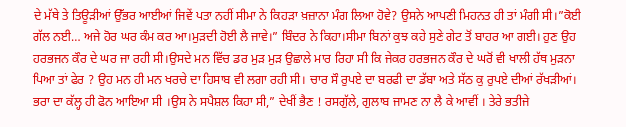ਦੇ ਮੱਥੇ ਤੇ ਤਿਊੜੀਆਂ ਉੱਭਰ ਆਈਆਂ ਜਿਵੇਂ ਪਤਾ ਨਹੀਂ ਸੀਮਾ ਨੇ ਕਿਹੜਾ ਖ਼ਜ਼ਾਨਾ ਮੰਗ ਲਿਆ ਹੋਵੇ? ਉਸਨੇ ਆਪਣੀ ਮਿਹਨਤ ਹੀ ਤਾਂ ਮੰਗੀ ਸੀ।”ਕੋਈ ਗੱਲ ਨਈ… ਅਜੇ ਹੋਰ ਘਰ ਕੰਮ ਕਰ ਆ।ਮੁੜਦੀ ਹੋਈ ਲੈ ਜਾਵੇ।” ਬਿੰਦਰ ਨੇ ਕਿਹਾ।ਸੀਮਾ ਬਿਨਾਂ ਕੁਝ ਕਹੇ ਸੁਣੇ ਗੇਟ ਤੋਂ ਬਾਹਰ ਆ ਗਈ। ਹੁਣ ਉਹ ਹਰਭਜਨ ਕੌਰ ਦੇ ਘਰ ਜਾ ਰਹੀ ਸੀ।ਉਸਦੇ ਮਨ ਵਿੱਚ ਡਰ ਮੁੜ ਮੁੜ ਉਛਾਲੇ ਮਾਰ ਰਿਹਾ ਸੀ ਕਿ ਜੇਕਰ ਹਰਭਜਨ ਕੌਰ ਦੇ ਘਰੋਂ ਵੀ ਖਾਲੀ ਹੱਥ ਮੁੜਨਾ ਪਿਆ ਤਾਂ ਫੇਰ ? ਉਹ ਮਨ ਹੀ ਮਨ ਖਰਚੇ ਦਾ ਹਿਸਾਬ ਵੀ ਲਗਾ ਰਹੀ ਸੀ। ਚਾਰ ਸੌ ਰੁਪਏ ਦਾ ਬਰਫੀ ਦਾ ਡੱਬਾ ਅਤੇ ਸੱਠ ਕੁ ਰੁਪਏ ਦੀਆਂ ਰੱਖੜੀਆਂ। ਭਰਾ ਦਾ ਕੱਲ੍ਹ ਹੀ ਫੋਨ ਆਇਆ ਸੀ ।ਉਸ ਨੇ ਸਪੈਸ਼ਲ ਕਿਹਾ ਸੀ,” ਦੇਖੀਂ ਭੈਣ ! ਰਸਗੁੱਲੇ, ਗੁਲਾਬ ਜਾਮਣ ਨਾ ਲੈ ਕੇ ਆਵੀਂ । ਤੇਰੇ ਭਤੀਜੇ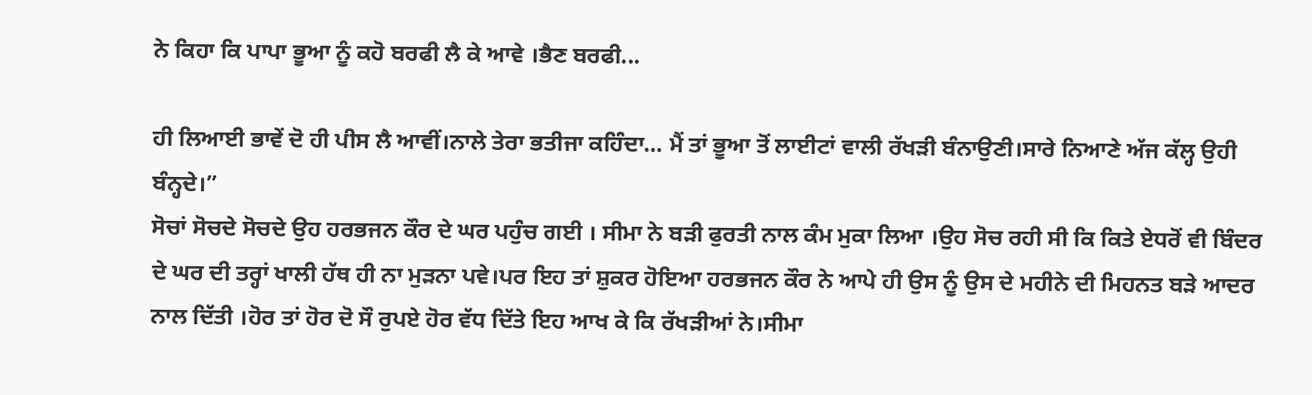ਨੇ ਕਿਹਾ ਕਿ ਪਾਪਾ ਭੂਆ ਨੂੰ ਕਹੋ ਬਰਫੀ ਲੈ ਕੇ ਆਵੇ ।ਭੈਣ ਬਰਫੀ...

ਹੀ ਲਿਆਈ ਭਾਵੇਂ ਦੋ ਹੀ ਪੀਸ ਲੈ ਆਵੀਂ।ਨਾਲੇ ਤੇਰਾ ਭਤੀਜਾ ਕਹਿੰਦਾ… ਮੈਂ ਤਾਂ ਭੂਆ ਤੋਂ ਲਾਈਟਾਂ ਵਾਲੀ ਰੱਖੜੀ ਬੰਨਾਉਣੀ।ਸਾਰੇ ਨਿਆਣੇ ਅੱਜ ਕੱਲ੍ਹ ਉਹੀ ਬੰਨ੍ਹਦੇ।”
ਸੋਚਾਂ ਸੋਚਦੇ ਸੋਚਦੇ ਉਹ ਹਰਭਜਨ ਕੌਰ ਦੇ ਘਰ ਪਹੁੰਚ ਗਈ । ਸੀਮਾ ਨੇ ਬੜੀ ਫੁਰਤੀ ਨਾਲ ਕੰਮ ਮੁਕਾ ਲਿਆ ।ਉਹ ਸੋਚ ਰਹੀ ਸੀ ਕਿ ਕਿਤੇ ਏਧਰੋਂ ਵੀ ਬਿੰਦਰ ਦੇ ਘਰ ਦੀ ਤਰ੍ਹਾਂ ਖਾਲੀ ਹੱਥ ਹੀ ਨਾ ਮੁੜਨਾ ਪਵੇ।ਪਰ ਇਹ ਤਾਂ ਸ਼ੁਕਰ ਹੋਇਆ ਹਰਭਜਨ ਕੌਰ ਨੇ ਆਪੇ ਹੀ ਉਸ ਨੂੰ ਉਸ ਦੇ ਮਹੀਨੇ ਦੀ ਮਿਹਨਤ ਬੜੇ ਆਦਰ ਨਾਲ ਦਿੱਤੀ ।ਹੋਰ ਤਾਂ ਹੋਰ ਦੋ ਸੌ ਰੁਪਏ ਹੋਰ ਵੱਧ ਦਿੱਤੇ ਇਹ ਆਖ ਕੇ ਕਿ ਰੱਖੜੀਆਂ ਨੇ।ਸੀਮਾ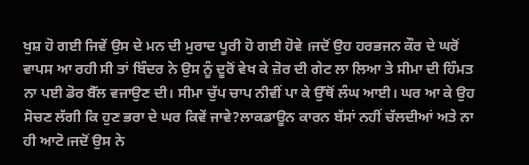ਖੁਸ਼ ਹੋ ਗਈ ਜਿਵੇਂ ਉਸ ਦੇ ਮਨ ਦੀ ਮੁਰਾਦ ਪੂਰੀ ਹੋ ਗਈ ਹੋਵੇ ।ਜਦੋਂ ਉਹ ਹਰਭਜਨ ਕੌਰ ਦੇ ਘਰੋਂ ਵਾਪਸ ਆ ਰਹੀ ਸੀ ਤਾਂ ਬਿੰਦਰ ਨੇ ਉਸ ਨੂੰ ਦੂਰੋਂ ਵੇਖ ਕੇ ਜ਼ੋਰ ਦੀ ਗੇਟ ਲਾ ਲਿਆ ਤੇ ਸੀਮਾ ਦੀ ਹਿੰਮਤ ਨਾ ਪਈ ਡੋਰ ਬੈੱਲ ਵਜਾਉਣ ਦੀ। ਸੀਮਾ ਚੁੱਪ ਚਾਪ ਨੀਵੀਂ ਪਾ ਕੇ ਉੱਥੋਂ ਲੰਘ ਆਈ। ਘਰ ਆ ਕੇ ਉਹ ਸੋਚਣ ਲੱਗੀ ਕਿ ਹੁਣ ਭਰਾ ਦੇ ਘਰ ਕਿਵੇਂ ਜਾਵੇ?ਲਾਕਡਾਊਨ ਕਾਰਨ ਬੱਸਾਂ ਨਹੀਂ ਚੱਲਦੀਆਂ ਅਤੇ ਨਾ ਹੀ ਆਟੋ।ਜਦੋਂ ਉਸ ਨੇ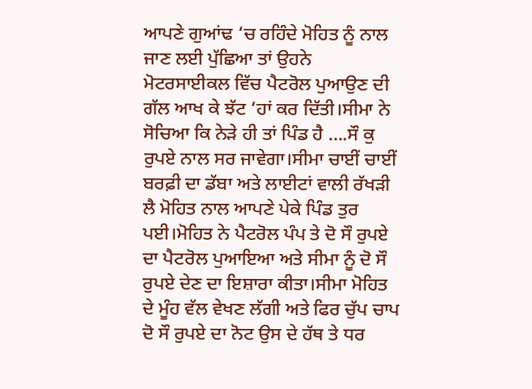ਆਪਣੇ ਗੁਆਂਢ ‘ਚ ਰਹਿੰਦੇ ਮੋਹਿਤ ਨੂੰ ਨਾਲ ਜਾਣ ਲਈ ਪੁੱਛਿਆ ਤਾਂ ਉਹਨੇ ਮੋਟਰਸਾਈਕਲ ਵਿੱਚ ਪੈਟਰੋਲ ਪੁਆਉਣ ਦੀ ਗੱਲ ਆਖ ਕੇ ਝੱਟ ‘ਹਾਂ ਕਰ ਦਿੱਤੀ।ਸੀਮਾ ਨੇ ਸੋਚਿਆ ਕਿ ਨੇੜੇ ਹੀ ਤਾਂ ਪਿੰਡ ਹੈ ….ਸੌ ਕੁ ਰੁਪਏ ਨਾਲ ਸਰ ਜਾਵੇਗਾ।ਸੀਮਾ ਚਾਈਂ ਚਾਈਂ ਬਰਫ਼ੀ ਦਾ ਡੱਬਾ ਅਤੇ ਲਾਈਟਾਂ ਵਾਲੀ ਰੱਖੜੀ ਲੈ ਮੋਹਿਤ ਨਾਲ ਆਪਣੇ ਪੇਕੇ ਪਿੰਡ ਤੁਰ ਪਈ।ਮੋਹਿਤ ਨੇ ਪੈਟਰੋਲ ਪੰਪ ਤੇ ਦੋ ਸੌ ਰੁਪਏ ਦਾ ਪੈਟਰੋਲ ਪੁਆਇਆ ਅਤੇ ਸੀਮਾ ਨੂੰ ਦੋ ਸੌ ਰੁਪਏ ਦੇਣ ਦਾ ਇਸ਼ਾਰਾ ਕੀਤਾ।ਸੀਮਾ ਮੋਹਿਤ ਦੇ ਮੂੰਹ ਵੱਲ ਵੇਖਣ ਲੱਗੀ ਅਤੇ ਫਿਰ ਚੁੱਪ ਚਾਪ ਦੋ ਸੌ ਰੁਪਏ ਦਾ ਨੋਟ ਉਸ ਦੇ ਹੱਥ ਤੇ ਧਰ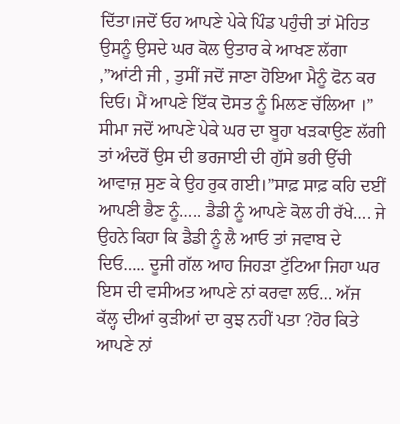ਦਿੱਤਾ।ਜਦੋਂ ਓਹ ਆਪਣੇ ਪੇਕੇ ਪਿੰਡ ਪਹੁੰਚੀ ਤਾਂ ਮੋਹਿਤ ਉਸਨੂੰ ਉਸਦੇ ਘਰ ਕੋਲ ਉਤਾਰ ਕੇ ਆਖਣ ਲੱਗਾ ,”ਆਂਟੀ ਜੀ , ਤੁਸੀਂ ਜਦੋਂ ਜਾਣਾ ਹੋਇਆ ਮੈਨੂੰ ਫੋਨ ਕਰ ਦਿਓ। ਮੈਂ ਆਪਣੇ ਇੱਕ ਦੋਸਤ ਨੂੰ ਮਿਲਣ ਚੱਲਿਆ ।”
ਸੀਮਾ ਜਦੋਂ ਆਪਣੇ ਪੇਕੇ ਘਰ ਦਾ ਬੂਹਾ ਖੜਕਾਉਣ ਲੱਗੀ ਤਾਂ ਅੰਦਰੋਂ ਉਸ ਦੀ ਭਰਜਾਈ ਦੀ ਗੁੱਸੇ ਭਰੀ ਉੱਚੀ ਆਵਾਜ਼ ਸੁਣ ਕੇ ਉਹ ਰੁਕ ਗਈ।”ਸਾਫ਼ ਸਾਫ਼ ਕਹਿ ਦਈਂ ਆਪਣੀ ਭੈਣ ਨੂੰ….. ਡੈਡੀ ਨੂੰ ਆਪਣੇ ਕੋਲ ਹੀ ਰੱਖੇ…. ਜੇ ਉਹਨੇ ਕਿਹਾ ਕਿ ਡੈਡੀ ਨੂੰ ਲੈ ਆਓ ਤਾਂ ਜਵਾਬ ਦੇ ਦਿਓ….. ਦੂਜੀ ਗੱਲ ਆਹ ਜਿਹੜਾ ਟੁੱਟਿਆ ਜਿਹਾ ਘਰ ਇਸ ਦੀ ਵਸੀਅਤ ਆਪਣੇ ਨਾਂ ਕਰਵਾ ਲਓ… ਅੱਜ ਕੱਲ੍ਹ ਦੀਆਂ ਕੁੜੀਆਂ ਦਾ ਕੁਝ ਨਹੀਂ ਪਤਾ ?ਹੋਰ ਕਿਤੇ ਆਪਣੇ ਨਾਂ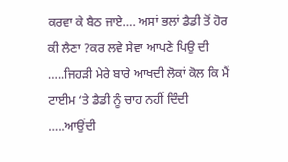ਕਰਵਾ ਕੇ ਬੈਠ ਜਾਏ…. ਅਸਾਂ ਭਲਾਂ ਡੈਡੀ ਤੋਂ ਹੋਰ ਕੀ ਲੈਣਾ ?ਕਰ ਲਵੇ ਸੇਵਾ ਆਪਣੇ ਪਿਉ ਦੀ …..ਜਿਹੜੀ ਮੇਰੇ ਬਾਰੇ ਆਖਦੀ ਲੋਕਾਂ ਕੋਲ ਕਿ ਮੈਂ ਟਾਈਮ ‘ਤੇ ਡੈਡੀ ਨੂੰ ਚਾਹ ਨਹੀਂ ਦਿੰਦੀ …..ਆਉਂਦੀ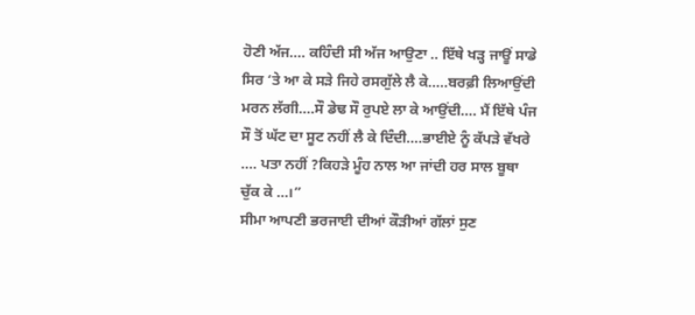ਹੋਣੀ ਅੱਜ…. ਕਹਿੰਦੀ ਸੀ ਅੱਜ ਆਉਣਾ .. ਇੱਥੇ ਖੜ੍ਹ ਜਾਊਂ ਸਾਡੇ ਸਿਰ ‘ਤੇ ਆ ਕੇ ਸੜੇ ਜਿਹੇ ਰਸਗੁੱਲੇ ਲੈ ਕੇ…..ਬਰਫ਼ੀ ਲਿਆਉਂਦੀ ਮਰਨ ਲੱਗੀ….ਸੌ ਡੇਢ ਸੌ ਰੁਪਏ ਲਾ ਕੇ ਆਉਂਦੀ…. ਮੈਂ ਇੱਥੇ ਪੰਜ ਸੌ ਤੋਂ ਘੱਟ ਦਾ ਸੂਟ ਨਹੀਂ ਲੈ ਕੇ ਦਿੰਦੀ….ਭਾਈਏ ਨੂੰ ਕੱਪੜੇ ਵੱਖਰੇ …. ਪਤਾ ਨਹੀਂ ?ਕਿਹੜੇ ਮੂੰਹ ਨਾਲ ਆ ਜਾਂਦੀ ਹਰ ਸਾਲ ਬੂਥਾ ਚੁੱਕ ਕੇ …।”
ਸੀਮਾ ਆਪਣੀ ਭਰਜਾਈ ਦੀਆਂ ਕੌੜੀਆਂ ਗੱਲਾਂ ਸੁਣ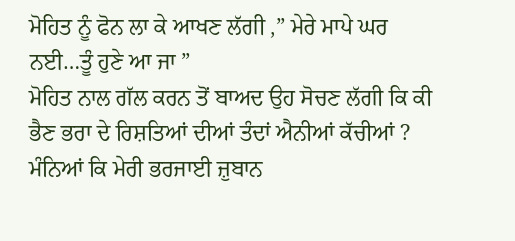ਮੋਹਿਤ ਨੂੰ ਫੋਨ ਲਾ ਕੇ ਆਖਣ ਲੱਗੀ ,” ਮੇਰੇ ਮਾਪੇ ਘਰ ਨਈ…ਤੂੰ ਹੁਣੇ ਆ ਜਾ ”
ਮੋਹਿਤ ਨਾਲ ਗੱਲ ਕਰਨ ਤੋਂ ਬਾਅਦ ਉਹ ਸੋਚਣ ਲੱਗੀ ਕਿ ਕੀ ਭੈਣ ਭਰਾ ਦੇ ਰਿਸ਼ਤਿਆਂ ਦੀਆਂ ਤੰਦਾਂ ਐਨੀਆਂ ਕੱਚੀਆਂ ? ਮੰਨਿਆਂ ਕਿ ਮੇਰੀ ਭਰਜਾਈ ਜ਼ੁਬਾਨ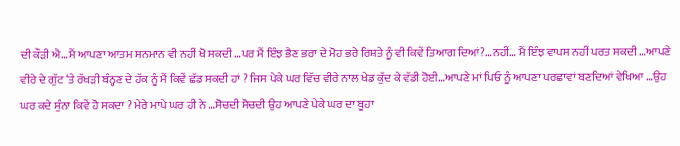ਦੀ ਕੌੜੀ ਐ…ਮੈਂ ਆਪਣਾ ਆਤਮ ਸਨਮਾਨ ਵੀ ਨਹੀਂ ਖੋ ਸਕਦੀ …ਪਰ ਮੈਂ ਇੰਝ ਭੈਣ ਭਰਾ ਦੇ ਮੋਹ ਭਰੇ ਰਿਸ਼ਤੇ ਨੂੰ ਵੀ ਕਿਵੇਂ ਤਿਆਗ ਦਿਆਂ?…ਨਹੀਂ… ਮੈਂ ਇੰਝ ਵਾਪਸ ਨਹੀਂ ਪਰਤ ਸਕਦੀ …ਆਪਣੇ ਵੀਰੇ ਦੇ ਗੁੱਟ ‘ਤੇ ਰੱਖੜੀ ਬੰਨ੍ਹਣ ਦੇ ਹੱਕ ਨੂੰ ਮੈਂ ਕਿਵੇਂ ਛੱਡ ਸਕਦੀ ਹਾਂ ? ਜਿਸ ਪੇਕੇ ਘਰ ਵਿੱਚ ਵੀਰੇ ਨਾਲ ਖੇਡ ਕੁੱਦ ਕੇ ਵੱਡੀ ਹੋਈ…ਆਪਣੇ ਮਾਂ ਪਿਓ ਨੂੰ ਆਪਣਾ ਪਰਛਾਵਾਂ ਬਣਦਿਆਂ ਵੇਖਿਆ …ਉਹ ਘਰ ਕਦੇ ਸੁੰਨਾ ਕਿਵੇਂ ਹੋ ਸਕਦਾ ? ਮੇਰੇ ਮਾਪੇ ਘਰ ਹੀ ਨੇ …ਸੋਚਦੀ ਸੋਚਦੀ ਉਹ ਆਪਣੇ ਪੇਕੇ ਘਰ ਦਾ ਬੂਹਾ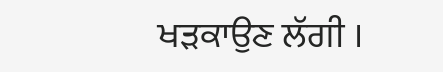ਖੜਕਾਉਣ ਲੱਗੀ ।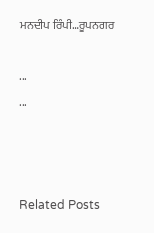ਮਨਦੀਪ ਰਿੰਪੀ…ਰੂਪਨਗਰ

...
...



Related Posts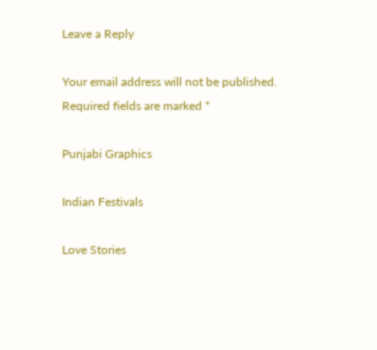Leave a Reply

Your email address will not be published. Required fields are marked *

Punjabi Graphics

Indian Festivals

Love Stories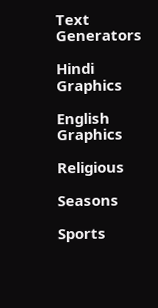Text Generators

Hindi Graphics

English Graphics

Religious

Seasons

Sports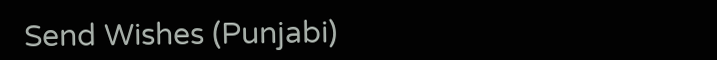Send Wishes (Punjabi)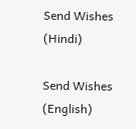Send Wishes (Hindi)

Send Wishes (English)